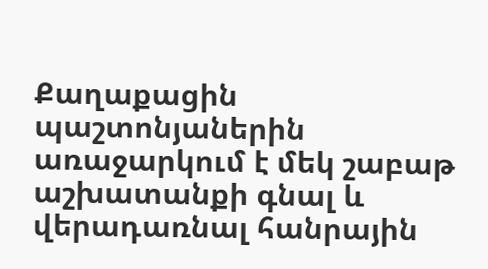Քաղաքացին պաշտոնյաներին առաջարկում է մեկ շաբաթ աշխատանքի գնալ և վերադառնալ հանրային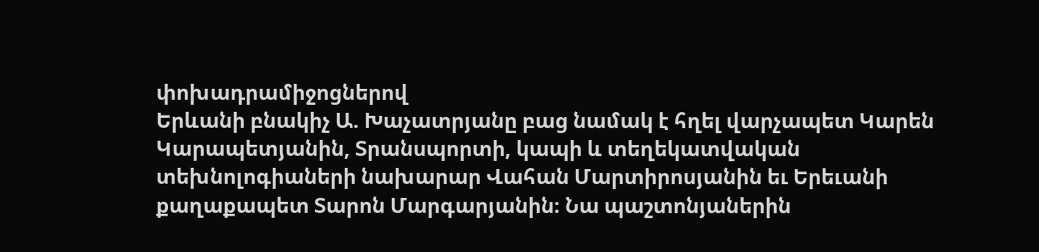փոխադրամիջոցներով
Երևանի բնակիչ Ա. Խաչատրյանը բաց նամակ է հղել վարչապետ Կարեն Կարապետյանին, Տրանսպորտի, կապի և տեղեկատվական տեխնոլոգիաների նախարար Վահան Մարտիրոսյանին եւ Երեւանի քաղաքապետ Տարոն Մարգարյանին։ Նա պաշտոնյաներին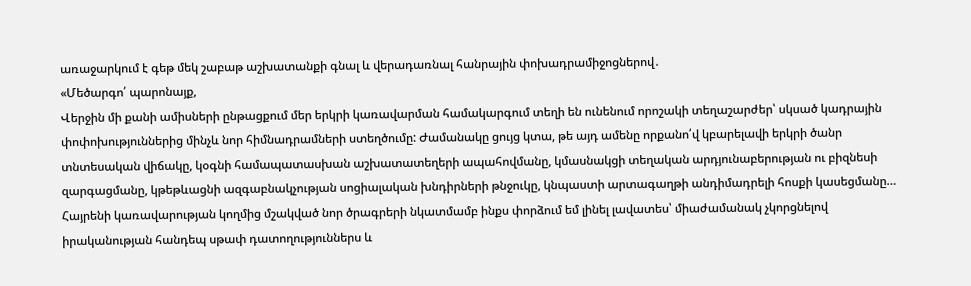առաջարկում է գեթ մեկ շաբաթ աշխատանքի գնալ և վերադառնալ հանրային փոխադրամիջոցներով․
«Մեծարգո՛ պարոնայք,
Վերջին մի քանի ամիսների ընթացքում մեր երկրի կառավարման համակարգում տեղի են ունենում որոշակի տեղաշարժեր՝ սկսած կադրային փոփոխություններից մինչև նոր հիմնադրամների ստեղծումը: Ժամանակը ցույց կտա, թե այդ ամենը որքանո՛վ կբարելավի երկրի ծանր տնտեսական վիճակը, կօգնի համապատասխան աշխատատեղերի ապահովմանը, կմասնակցի տեղական արդյունաբերության ու բիզնեսի զարգացմանը, կթեթևացնի ազգաբնակչության սոցիալական խնդիրների թնջուկը, կնպաստի արտագաղթի անդիմադրելի հոսքի կասեցմանը… Հայրենի կառավարության կողմից մշակված նոր ծրագրերի նկատմամբ ինքս փորձում եմ լինել լավատես՝ միաժամանակ չկորցնելով իրականության հանդեպ սթափ դատողություններս և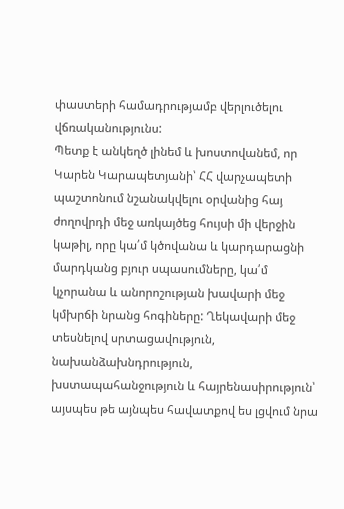փաստերի համադրությամբ վերլուծելու վճռականությունս:
Պետք է անկեղծ լինեմ և խոստովանեմ, որ Կարեն Կարապետյանի՝ ՀՀ վարչապետի պաշտոնում նշանակվելու օրվանից հայ ժողովրդի մեջ առկայծեց հույսի մի վերջին կաթիլ, որը կա՛մ կծովանա և կարդարացնի մարդկանց բյուր սպասումները, կա՛մ կչորանա և անորոշության խավարի մեջ կմխրճի նրանց հոգիները: Ղեկավարի մեջ տեսնելով սրտացավություն, նախանձախնդրություն, խստապահանջություն և հայրենասիրություն՝ այսպես թե այնպես հավատքով ես լցվում նրա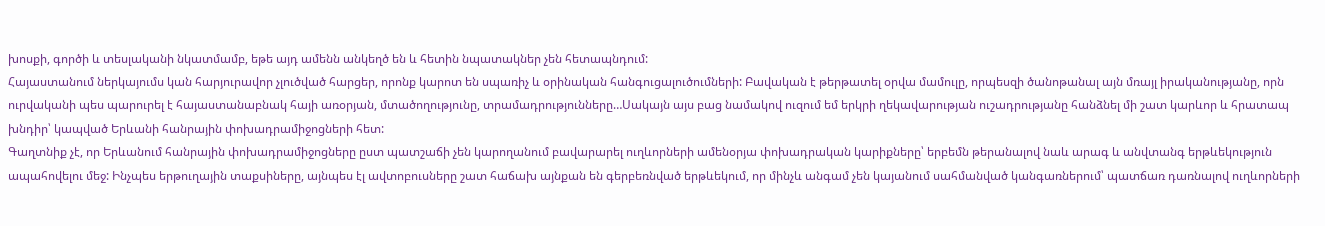խոսքի, գործի և տեսլականի նկատմամբ, եթե այդ ամենն անկեղծ են և հետին նպատակներ չեն հետապնդում:
Հայաստանում ներկայումս կան հարյուրավոր չլուծված հարցեր, որոնք կարոտ են սպառիչ և օրինական հանգուցալուծումների: Բավական է թերթատել օրվա մամուլը, որպեսզի ծանոթանալ այն մռայլ իրականությանը, որն ուրվականի պես պարուրել է հայաստանաբնակ հայի առօրյան, մտածողությունը, տրամադրությունները…Սակայն այս բաց նամակով ուզում եմ երկրի ղեկավարության ուշադրությանը հանձնել մի շատ կարևոր և հրատապ խնդիր՝ կապված Երևանի հանրային փոխադրամիջոցների հետ:
Գաղտնիք չէ, որ Երևանում հանրային փոխադրամիջոցները ըստ պատշաճի չեն կարողանում բավարարել ուղևորների ամենօրյա փոխադրական կարիքները՝ երբեմն թերանալով նաև արագ և անվտանգ երթևեկություն ապահովելու մեջ: Ինչպես երթուղային տաքսիները, այնպես էլ ավտոբուսները շատ հաճախ այնքան են գերբեռնված երթևեկում, որ մինչև անգամ չեն կայանում սահմանված կանգառներում՝ պատճառ դառնալով ուղևորների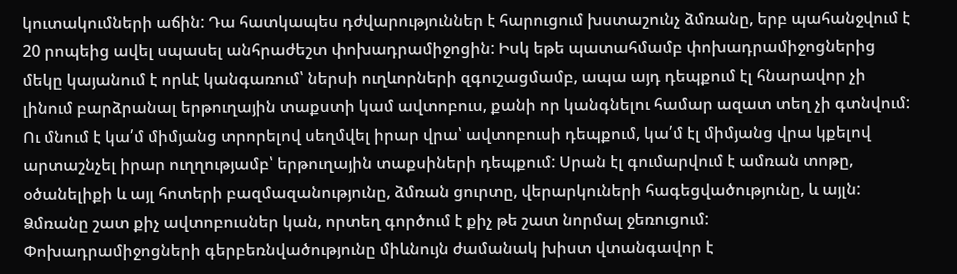կուտակումների աճին: Դա հատկապես դժվարություններ է հարուցում խստաշունչ ձմռանը, երբ պահանջվում է 20 րոպեից ավել սպասել անհրաժեշտ փոխադրամիջոցին: Իսկ եթե պատահմամբ փոխադրամիջոցներից մեկը կայանում է որևէ կանգառում՝ ներսի ուղևորների զգուշացմամբ, ապա այդ դեպքում էլ հնարավոր չի լինում բարձրանալ երթուղային տաքստի կամ ավտոբուս, քանի որ կանգնելու համար ազատ տեղ չի գտնվում: Ու մնում է կա՛մ միմյանց տրորելով սեղմվել իրար վրա՝ ավտոբուսի դեպքում, կա՛մ էլ միմյանց վրա կքելով արտաշնչել իրար ուղղությամբ՝ երթուղային տաքսիների դեպքում: Սրան էլ գումարվում է ամռան տոթը, օծանելիքի և այլ հոտերի բազմազանությունը, ձմռան ցուրտը, վերարկուների հագեցվածությունը, և այլն: Ձմռանը շատ քիչ ավտոբուսներ կան, որտեղ գործում է քիչ թե շատ նորմալ ջեռուցում:
Փոխադրամիջոցների գերբեռնվածությունը միևնույն ժամանակ խիստ վտանգավոր է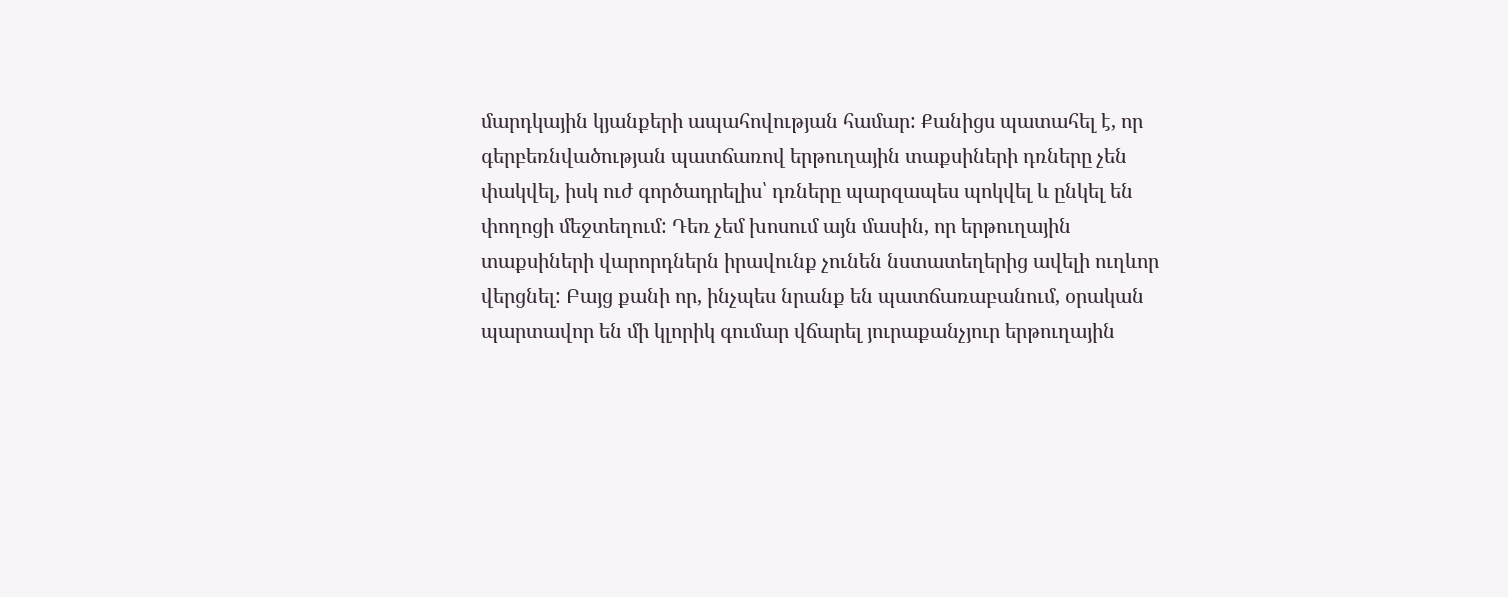մարդկային կյանքերի ապահովության համար: Քանիցս պատահել է, որ գերբեռնվածության պատճառով երթուղային տաքսիների դռները չեն փակվել, իսկ ուժ գործադրելիս՝ դռները պարզապես պոկվել և ընկել են փողոցի մեջտեղում: Դեռ չեմ խոսում այն մասին, որ երթուղային տաքսիների վարորդներն իրավունք չունեն նստատեղերից ավելի ուղևոր վերցնել: Բայց քանի որ, ինչպես նրանք են պատճառաբանում, օրական պարտավոր են մի կլորիկ գումար վճարել յուրաքանչյուր երթուղային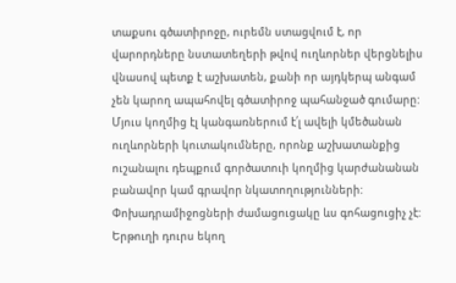տաքսու գծատիրոջը, ուրեմն ստացվում է, որ վարորդները նստատեղերի թվով ուղևորներ վերցնելիս վնասով պետք է աշխատեն, քանի որ այդկերպ անգամ չեն կարող ապահովել գծատիրոջ պահանջած գումարը: Մյուս կողմից էլ կանգառներում է՛լ ավելի կմեծանան ուղևորների կուտակումները, որոնք աշխատանքից ուշանալու դեպքում գործատուի կողմից կարժանանան բանավոր կամ գրավոր նկատողությունների:
Փոխադրամիջոցների ժամացուցակը ևս գոհացուցիչ չէ: Երթուղի դուրս եկող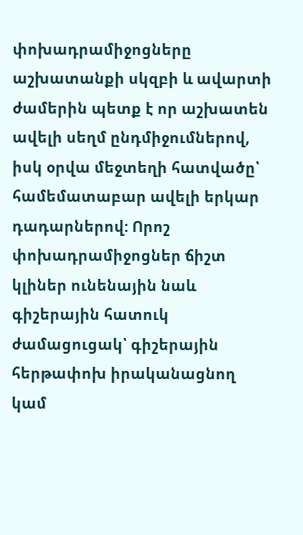փոխադրամիջոցները աշխատանքի սկզբի և ավարտի ժամերին պետք է որ աշխատեն ավելի սեղմ ընդմիջումներով, իսկ օրվա մեջտեղի հատվածը՝ համեմատաբար ավելի երկար դադարներով: Որոշ փոխադրամիջոցներ ճիշտ կլիներ ունենային նաև գիշերային հատուկ ժամացուցակ՝ գիշերային հերթափոխ իրականացնող կամ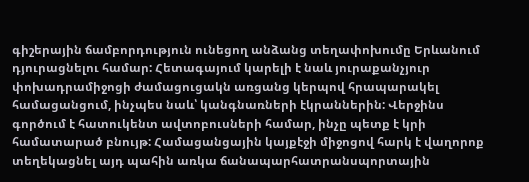գիշերային ճամբորդություն ունեցող անձանց տեղափոխումը Երևանում դյուրացնելու համար: Հետագայում կարելի է նաև յուրաքանչյուր փոխադրամիջոցի ժամացուցակն առցանց կերպով հրապարակել համացանցում, ինչպես նաև՝ կանգնառների էկրաններին: Վերջինս գործում է հատուկենտ ավտոբուսների համար, ինչը պետք է կրի համատարած բնույթ: Համացանցային կայքէջի միջոցով հարկ է վաղորոք տեղեկացնել այդ պահին առկա ճանապարհատրանսպորտային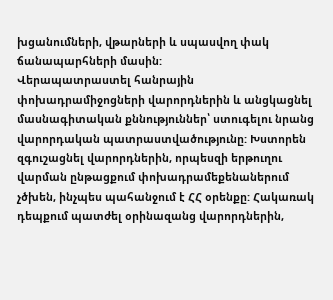խցանումների, վթարների և սպասվող փակ ճանապարհների մասին:
Վերապատրաստել հանրային փոխադրամիջոցների վարորդներին և անցկացնել մասնագիտական քննություններ՝ ստուգելու նրանց վարորդական պատրաստվածությունը: Խստորեն զգուշացնել վարորդներին, որպեսզի երթուղու վարման ընթացքում փոխադրամեքենաներում չծխեն, ինչպես պահանջում է ՀՀ օրենքը: Հակառակ դեպքում պատժել օրինազանց վարորդներին,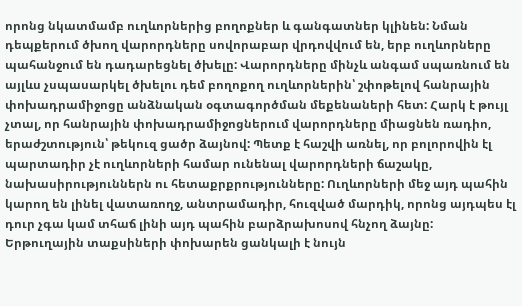որոնց նկատմամբ ուղևորներից բողոքներ և գանգատներ կլինեն: Նման դեպքերում ծխող վարորդները սովորաբար վրդովվում են, երբ ուղևորները պահանջում են դադարեցնել ծխելը: Վարորդները մինչև անգամ սպառնում են այլևս չսպասարկել ծխելու դեմ բողոքող ուղևորներին՝ շփոթելով հանրային փոխադրամիջոցը անձնական օգտագործման մեքենաների հետ: Հարկ է թույլ չտալ, որ հանրային փոխադրամիջոցներում վարորդները միացնեն ռադիո, երաժշտություն՝ թեկուզ ցածր ձայնով: Պետք է հաշվի առնել, որ բոլորովին էլ պարտադիր չէ ուղևորների համար ունենալ վարորդների ճաշակը, նախասիրություններն ու հետաքրքրությունները: Ուղևորների մեջ այդ պահին կարող են լինել վատառողջ, անտրամադիր, հուզված մարդիկ, որոնց այդպես էլ դուր չգա կամ տհաճ լինի այդ պահին բարձրախոսով հնչող ձայնը:
Երթուղային տաքսիների փոխարեն ցանկալի է նույն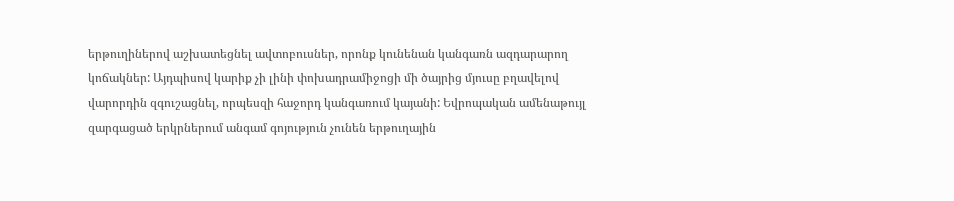երթուղիներով աշխատեցնել ավտոբուսներ, որոնք կունենան կանգառն ազդարարող կոճակներ: Այդպիսով կարիք չի լինի փոխադրամիջոցի մի ծայրից մյուսը բղավելով վարորդին զգուշացնել, որպեսզի հաջորդ կանգառում կայանի: Եվրոպական ամենաթույլ զարգացած երկրներում անգամ գոյություն չունեն երթուղային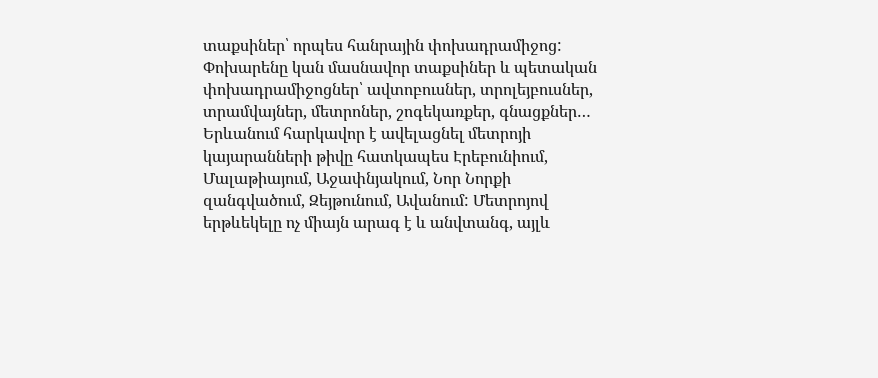տաքսիներ՝ որպես հանրային փոխադրամիջոց: Փոխարենը կան մասնավոր տաքսիներ և պետական փոխադրամիջոցներ՝ ավտոբուսներ, տրոլեյբուսներ, տրամվայներ, մետրոներ, շոգեկառքեր, գնացքներ… Երևանում հարկավոր է ավելացնել մետրոյի կայարանների թիվը հատկապես Էրեբունիում, Մալաթիայում, Աջափնյակում, Նոր Նորքի զանգվածում, Զեյթունում, Ավանում: Մետրոյով երթևեկելը ոչ միայն արագ է և անվտանգ, այլև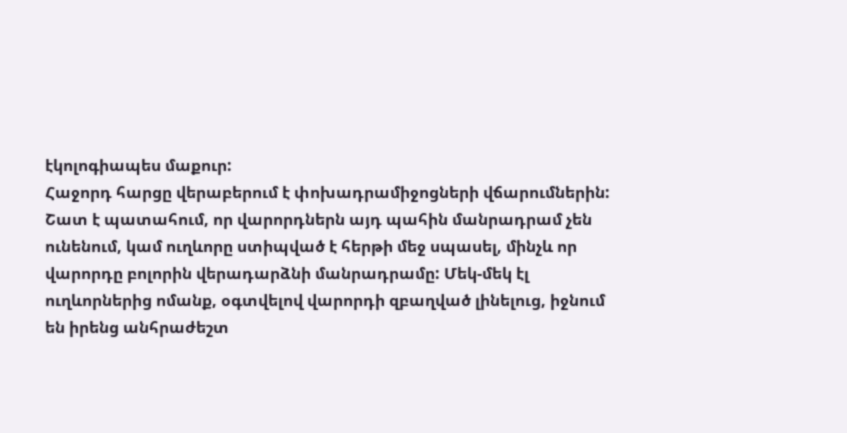էկոլոգիապես մաքուր:
Հաջորդ հարցը վերաբերում է փոխադրամիջոցների վճարումներին: Շատ է պատահում, որ վարորդներն այդ պահին մանրադրամ չեն ունենում, կամ ուղևորը ստիպված է հերթի մեջ սպասել, մինչև որ վարորդը բոլորին վերադարձնի մանրադրամը: Մեկ-մեկ էլ ուղևորներից ոմանք, օգտվելով վարորդի զբաղված լինելուց, իջնում են իրենց անհրաժեշտ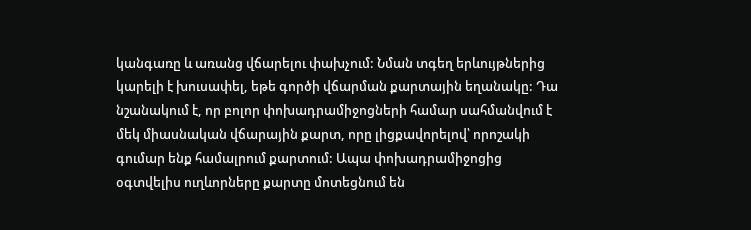կանգառը և առանց վճարելու փախչում: Նման տգեղ երևույթներից կարելի է խուսափել, եթե գործի վճարման քարտային եղանակը: Դա նշանակում է, որ բոլոր փոխադրամիջոցների համար սահմանվում է մեկ միասնական վճարային քարտ, որը լիցքավորելով՝ որոշակի գումար ենք համալրում քարտում: Ապա փոխադրամիջոցից օգտվելիս ուղևորները քարտը մոտեցնում են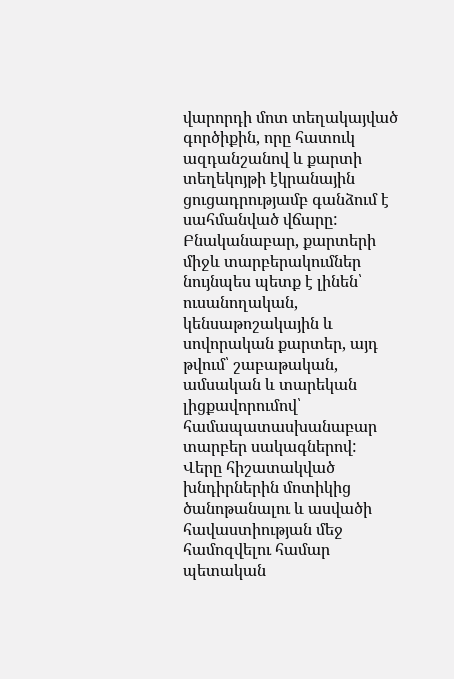վարորդի մոտ տեղակայված գործիքին, որը հատուկ ազդանշանով և քարտի տեղեկոյթի էկրանային ցուցադրությամբ գանձում է սահմանված վճարը: Բնականաբար, քարտերի միջև տարբերակումներ նույնպես պետք է լինեն՝ ուսանողական, կենսաթոշակային և սովորական քարտեր, այդ թվում՝ շաբաթական, ամսական և տարեկան լիցքավորումով՝ համապատասխանաբար տարբեր սակագներով:
Վերը հիշատակված խնդիրներին մոտիկից ծանոթանալու և ասվածի հավաստիության մեջ համոզվելու համար պետական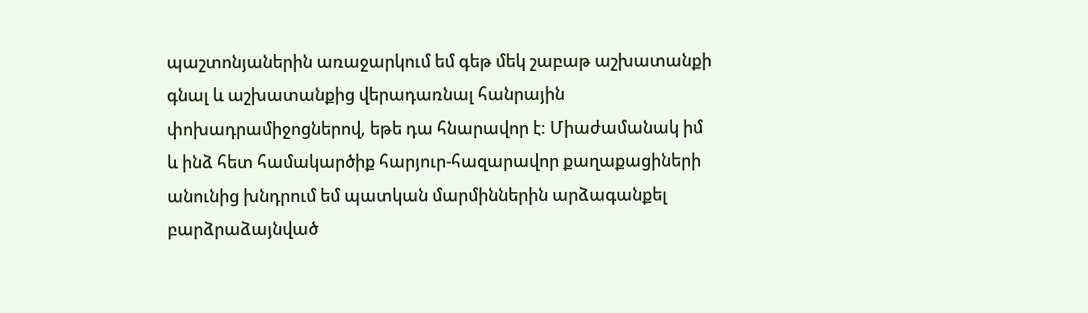պաշտոնյաներին առաջարկում եմ գեթ մեկ շաբաթ աշխատանքի գնալ և աշխատանքից վերադառնալ հանրային փոխադրամիջոցներով, եթե դա հնարավոր է: Միաժամանակ իմ և ինձ հետ համակարծիք հարյուր-հազարավոր քաղաքացիների անունից խնդրում եմ պատկան մարմիններին արձագանքել բարձրաձայնված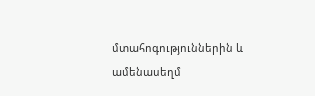մտահոգություններին և ամենասեղմ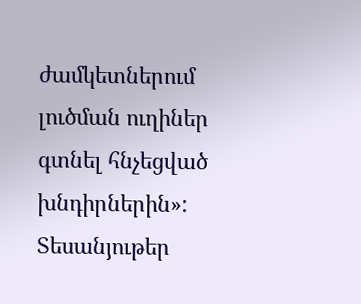ժամկետներում լուծման ուղիներ գտնել հնչեցված խնդիրներին»:
Տեսանյութեր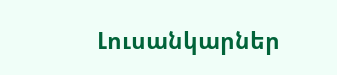Լուսանկարներ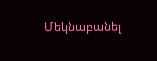Մեկնաբանել